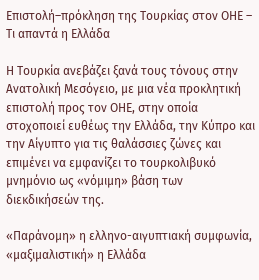Επιστολή–πρόκληση της Τουρκίας στον ΟΗΕ – Τι απαντά η Ελλάδα

Η Τουρκία ανεβάζει ξανά τους τόνους στην Ανατολική Μεσόγειο, με μια νέα προκλητική επιστολή προς τον ΟΗΕ, στην οποία στοχοποιεί ευθέως την Ελλάδα, την Κύπρο και την Αίγυπτο για τις θαλάσσιες ζώνες και επιμένει να εμφανίζει το τουρκολιβυκό μνημόνιο ως «νόμιμη» βάση των διεκδικήσεών της.

«Παράνομη» η ελληνο-αιγυπτιακή συμφωνία, «μαξιμαλιστική» η Ελλάδα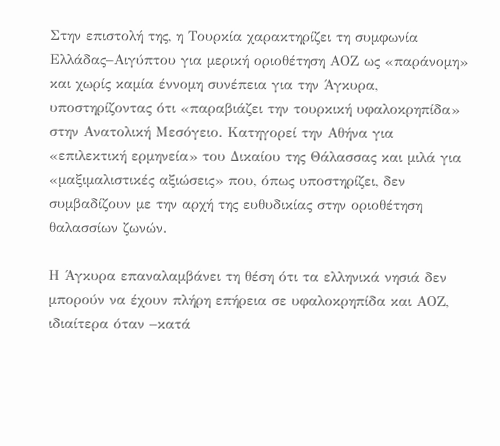Στην επιστολή της, η Τουρκία χαρακτηρίζει τη συμφωνία Ελλάδας–Αιγύπτου για μερική οριοθέτηση ΑΟΖ ως «παράνομη» και χωρίς καμία έννομη συνέπεια για την Άγκυρα, υποστηρίζοντας ότι «παραβιάζει την τουρκική υφαλοκρηπίδα» στην Ανατολική Μεσόγειο. Κατηγορεί την Αθήνα για «επιλεκτική ερμηνεία» του Δικαίου της Θάλασσας και μιλά για «μαξιμαλιστικές αξιώσεις» που, όπως υποστηρίζει, δεν συμβαδίζουν με την αρχή της ευθυδικίας στην οριοθέτηση θαλασσίων ζωνών.

Η Άγκυρα επαναλαμβάνει τη θέση ότι τα ελληνικά νησιά δεν μπορούν να έχουν πλήρη επήρεια σε υφαλοκρηπίδα και ΑΟΖ, ιδιαίτερα όταν –κατά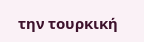την τουρκική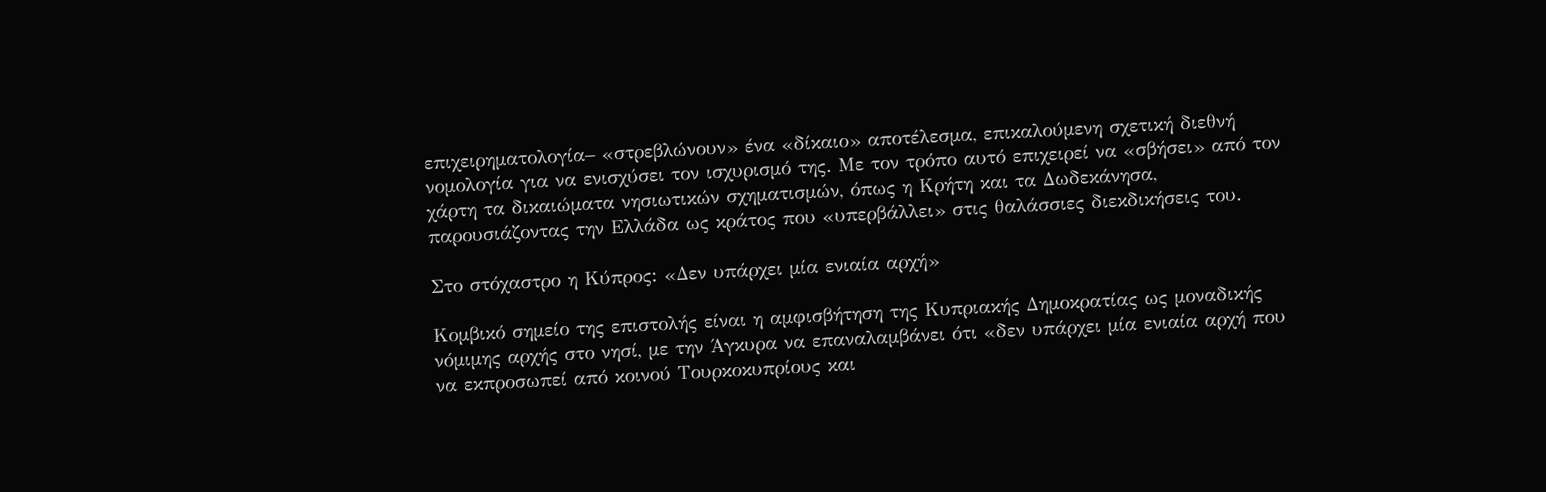επιχειρηματολογία– «στρεβλώνουν» ένα «δίκαιο» αποτέλεσμα, επικαλούμενη σχετική διεθνή νομολογία για να ενισχύσει τον ισχυρισμό της. Με τον τρόπο αυτό επιχειρεί να «σβήσει» από τον χάρτη τα δικαιώματα νησιωτικών σχηματισμών, όπως η Κρήτη και τα Δωδεκάνησα, παρουσιάζοντας την Ελλάδα ως κράτος που «υπερβάλλει» στις θαλάσσιες διεκδικήσεις του.

Στο στόχαστρο η Κύπρος: «Δεν υπάρχει μία ενιαία αρχή»

Κομβικό σημείο της επιστολής είναι η αμφισβήτηση της Κυπριακής Δημοκρατίας ως μοναδικής νόμιμης αρχής στο νησί, με την Άγκυρα να επαναλαμβάνει ότι «δεν υπάρχει μία ενιαία αρχή που να εκπροσωπεί από κοινού Τουρκοκυπρίους και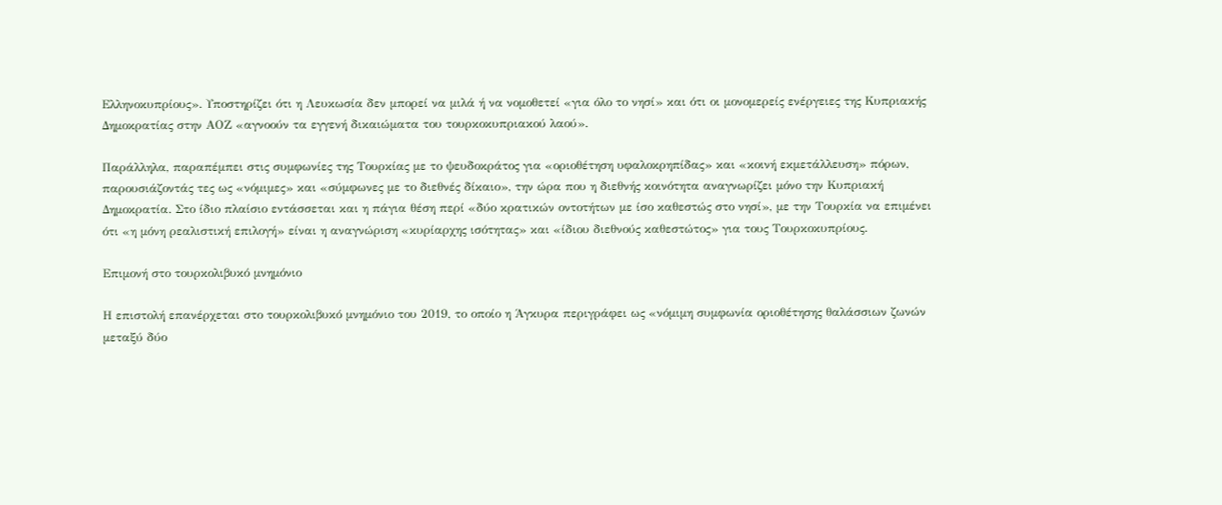Ελληνοκυπρίους». Υποστηρίζει ότι η Λευκωσία δεν μπορεί να μιλά ή να νομοθετεί «για όλο το νησί» και ότι οι μονομερείς ενέργειες της Κυπριακής Δημοκρατίας στην ΑΟΖ «αγνοούν τα εγγενή δικαιώματα του τουρκοκυπριακού λαού».

Παράλληλα, παραπέμπει στις συμφωνίες της Τουρκίας με το ψευδοκράτος για «οριοθέτηση υφαλοκρηπίδας» και «κοινή εκμετάλλευση» πόρων, παρουσιάζοντάς τες ως «νόμιμες» και «σύμφωνες με το διεθνές δίκαιο», την ώρα που η διεθνής κοινότητα αναγνωρίζει μόνο την Κυπριακή Δημοκρατία. Στο ίδιο πλαίσιο εντάσσεται και η πάγια θέση περί «δύο κρατικών οντοτήτων με ίσο καθεστώς στο νησί», με την Τουρκία να επιμένει ότι «η μόνη ρεαλιστική επιλογή» είναι η αναγνώριση «κυρίαρχης ισότητας» και «ίδιου διεθνούς καθεστώτος» για τους Τουρκοκυπρίους.

Επιμονή στο τουρκολιβυκό μνημόνιο

Η επιστολή επανέρχεται στο τουρκολιβυκό μνημόνιο του 2019, το οποίο η Άγκυρα περιγράφει ως «νόμιμη συμφωνία οριοθέτησης θαλάσσιων ζωνών μεταξύ δύο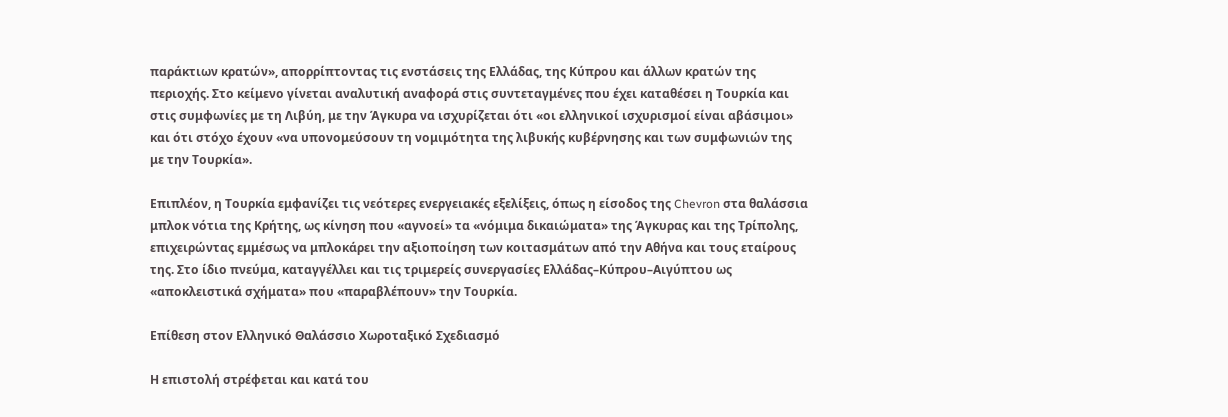παράκτιων κρατών», απορρίπτοντας τις ενστάσεις της Ελλάδας, της Κύπρου και άλλων κρατών της περιοχής. Στο κείμενο γίνεται αναλυτική αναφορά στις συντεταγμένες που έχει καταθέσει η Τουρκία και στις συμφωνίες με τη Λιβύη, με την Άγκυρα να ισχυρίζεται ότι «οι ελληνικοί ισχυρισμοί είναι αβάσιμοι» και ότι στόχο έχουν «να υπονομεύσουν τη νομιμότητα της λιβυκής κυβέρνησης και των συμφωνιών της με την Τουρκία».

Επιπλέον, η Τουρκία εμφανίζει τις νεότερες ενεργειακές εξελίξεις, όπως η είσοδος της Chevron στα θαλάσσια μπλοκ νότια της Κρήτης, ως κίνηση που «αγνοεί» τα «νόμιμα δικαιώματα» της Άγκυρας και της Τρίπολης, επιχειρώντας εμμέσως να μπλοκάρει την αξιοποίηση των κοιτασμάτων από την Αθήνα και τους εταίρους της. Στο ίδιο πνεύμα, καταγγέλλει και τις τριμερείς συνεργασίες Ελλάδας–Κύπρου–Αιγύπτου ως «αποκλειστικά σχήματα» που «παραβλέπουν» την Τουρκία.

Επίθεση στον Ελληνικό Θαλάσσιο Χωροταξικό Σχεδιασμό

Η επιστολή στρέφεται και κατά του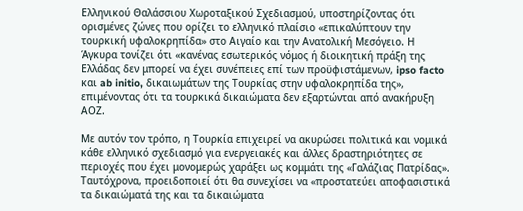Ελληνικού Θαλάσσιου Χωροταξικού Σχεδιασμού, υποστηρίζοντας ότι ορισμένες ζώνες που ορίζει το ελληνικό πλαίσιο «επικαλύπτουν την τουρκική υφαλοκρηπίδα» στο Αιγαίο και την Ανατολική Μεσόγειο. Η Άγκυρα τονίζει ότι «κανένας εσωτερικός νόμος ή διοικητική πράξη της Ελλάδας δεν μπορεί να έχει συνέπειες επί των προϋφιστάμενων, ipso facto και ab initio, δικαιωμάτων της Τουρκίας στην υφαλοκρηπίδα της», επιμένοντας ότι τα τουρκικά δικαιώματα δεν εξαρτώνται από ανακήρυξη ΑΟΖ.

Με αυτόν τον τρόπο, η Τουρκία επιχειρεί να ακυρώσει πολιτικά και νομικά κάθε ελληνικό σχεδιασμό για ενεργειακές και άλλες δραστηριότητες σε περιοχές που έχει μονομερώς χαράξει ως κομμάτι της «Γαλάζιας Πατρίδας». Ταυτόχρονα, προειδοποιεί ότι θα συνεχίσει να «προστατεύει αποφασιστικά τα δικαιώματά της και τα δικαιώματα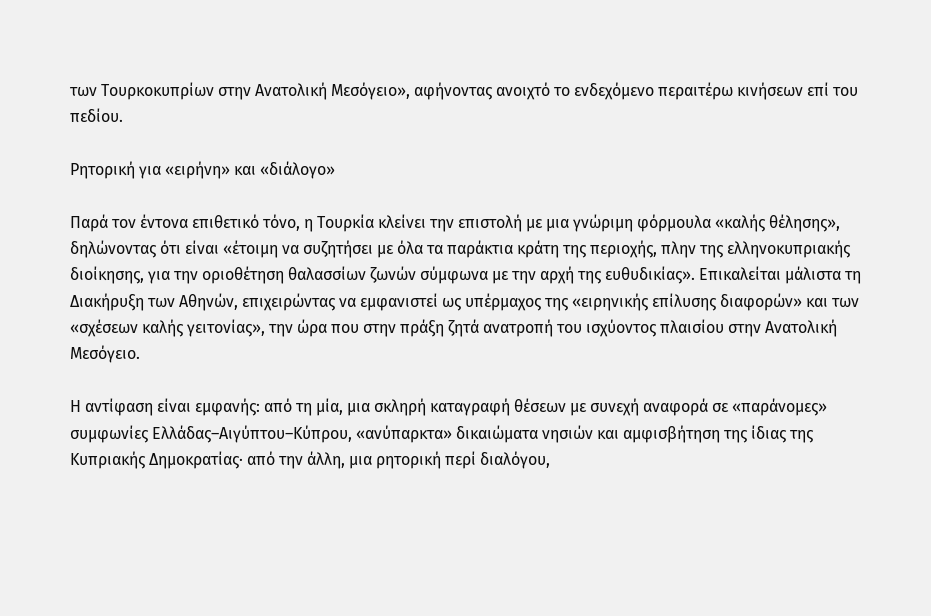των Τουρκοκυπρίων στην Ανατολική Μεσόγειο», αφήνοντας ανοιχτό το ενδεχόμενο περαιτέρω κινήσεων επί του πεδίου.

Ρητορική για «ειρήνη» και «διάλογο»

Παρά τον έντονα επιθετικό τόνο, η Τουρκία κλείνει την επιστολή με μια γνώριμη φόρμουλα «καλής θέλησης», δηλώνοντας ότι είναι «έτοιμη να συζητήσει με όλα τα παράκτια κράτη της περιοχής, πλην της ελληνοκυπριακής διοίκησης, για την οριοθέτηση θαλασσίων ζωνών σύμφωνα με την αρχή της ευθυδικίας». Επικαλείται μάλιστα τη Διακήρυξη των Αθηνών, επιχειρώντας να εμφανιστεί ως υπέρμαχος της «ειρηνικής επίλυσης διαφορών» και των «σχέσεων καλής γειτονίας», την ώρα που στην πράξη ζητά ανατροπή του ισχύοντος πλαισίου στην Ανατολική Μεσόγειο.

Η αντίφαση είναι εμφανής: από τη μία, μια σκληρή καταγραφή θέσεων με συνεχή αναφορά σε «παράνομες» συμφωνίες Ελλάδας–Αιγύπτου–Κύπρου, «ανύπαρκτα» δικαιώματα νησιών και αμφισβήτηση της ίδιας της Κυπριακής Δημοκρατίας· από την άλλη, μια ρητορική περί διαλόγου,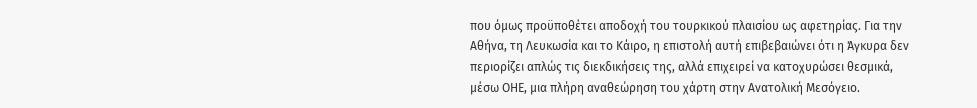που όμως προϋποθέτει αποδοχή του τουρκικού πλαισίου ως αφετηρίας. Για την Αθήνα, τη Λευκωσία και το Κάιρο, η επιστολή αυτή επιβεβαιώνει ότι η Άγκυρα δεν περιορίζει απλώς τις διεκδικήσεις της, αλλά επιχειρεί να κατοχυρώσει θεσμικά, μέσω ΟΗΕ, μια πλήρη αναθεώρηση του χάρτη στην Ανατολική Μεσόγειο.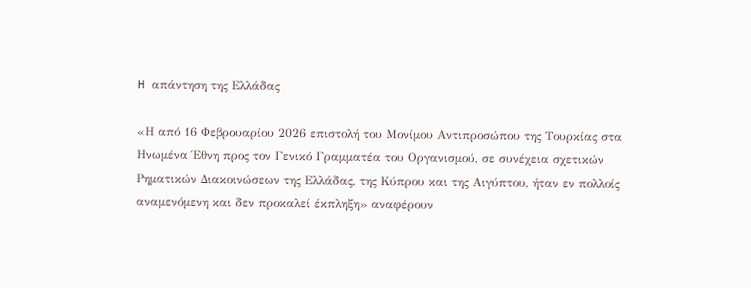H απάντηση της Ελλάδας

«Η από 16 Φεβρουαρίου 2026 επιστολή του Μονίμου Αντιπροσώπου της Τουρκίας στα Ηνωμένα Έθνη προς τον Γενικό Γραμματέα του Οργανισμού, σε συνέχεια σχετικών Ρηματικών Διακοινώσεων της Ελλάδας, της Κύπρου και της Αιγύπτου, ήταν εν πολλοίς αναμενόμενη και δεν προκαλεί έκπληξη» αναφέρουν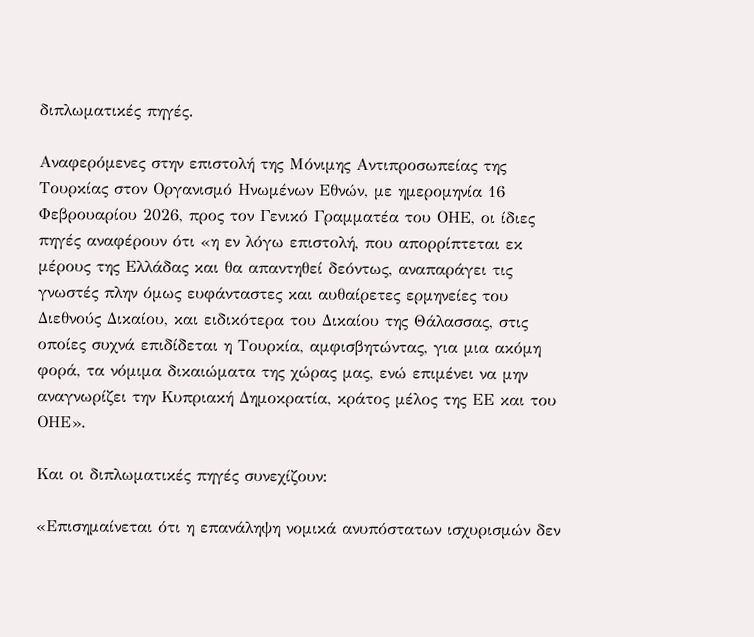διπλωματικές πηγές.

Αναφερόμενες στην επιστολή της Μόνιμης Αντιπροσωπείας της Τουρκίας στον Οργανισμό Ηνωμένων Εθνών, με ημερομηνία 16 Φεβρουαρίου 2026, προς τον Γενικό Γραμματέα του ΟΗΕ, οι ίδιες πηγές αναφέρουν ότι «η εν λόγω επιστολή, που απορρίπτεται εκ μέρους της Ελλάδας και θα απαντηθεί δεόντως, αναπαράγει τις γνωστές πλην όμως ευφάνταστες και αυθαίρετες ερμηνείες του Διεθνούς Δικαίου, και ειδικότερα του Δικαίου της Θάλασσας, στις οποίες συχνά επιδίδεται η Τουρκία, αμφισβητώντας, για μια ακόμη φορά, τα νόμιμα δικαιώματα της χώρας μας, ενώ επιμένει να μην αναγνωρίζει την Κυπριακή Δημοκρατία, κράτος μέλος της ΕΕ και του ΟΗΕ».

Και οι διπλωματικές πηγές συνεχίζουν:

«Επισημαίνεται ότι η επανάληψη νομικά ανυπόστατων ισχυρισμών δεν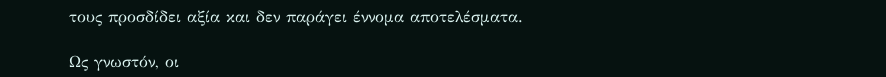τους προσδίδει αξία και δεν παράγει έννομα αποτελέσματα.

Ως γνωστόν, οι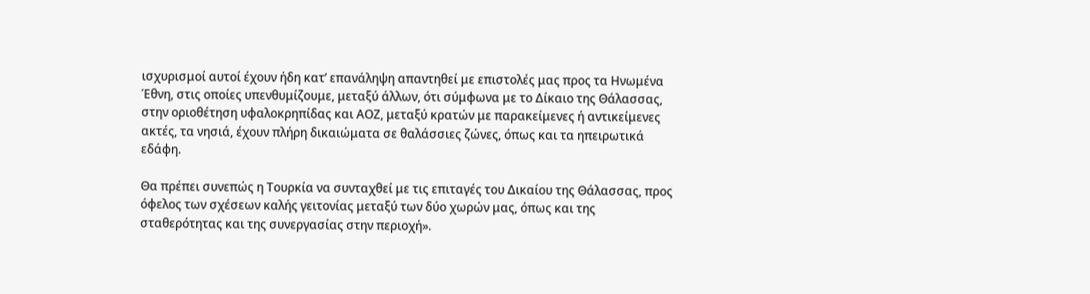ισχυρισμοί αυτοί έχουν ήδη κατ’ επανάληψη απαντηθεί με επιστολές μας προς τα Ηνωμένα Έθνη, στις οποίες υπενθυμίζουμε, μεταξύ άλλων, ότι σύμφωνα με το Δίκαιο της Θάλασσας, στην οριοθέτηση υφαλοκρηπίδας και ΑΟΖ, μεταξύ κρατών με παρακείμενες ή αντικείμενες ακτές, τα νησιά, έχουν πλήρη δικαιώματα σε θαλάσσιες ζώνες, όπως και τα ηπειρωτικά εδάφη.

Θα πρέπει συνεπώς η Τουρκία να συνταχθεί με τις επιταγές του Δικαίου της Θάλασσας, προς όφελος των σχέσεων καλής γειτονίας μεταξύ των δύο χωρών μας, όπως και της σταθερότητας και της συνεργασίας στην περιοχή».